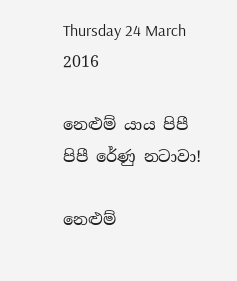Thursday 24 March 2016

නෙළුම් යාය පිපී පිපී රේණු නටාවා!

නෙළුම්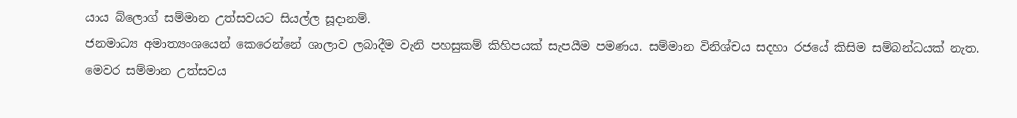යාය බ්ලොග් සම්මාන උත්සවයට සියල්ල සූදානම්.
ජනමාධ්‍ය අමාත්‍යංශයෙන් කෙරෙන්නේ ශාලාව ලබාදීම වැනි පහසුකම් කිහිපයක් සැපයීම පමණය. සම්මාන විනිශ්චය සදහා රජයේ කිසිම සම්බන්ධයක් නැත.
මෙවර සම්මාන උත්සවය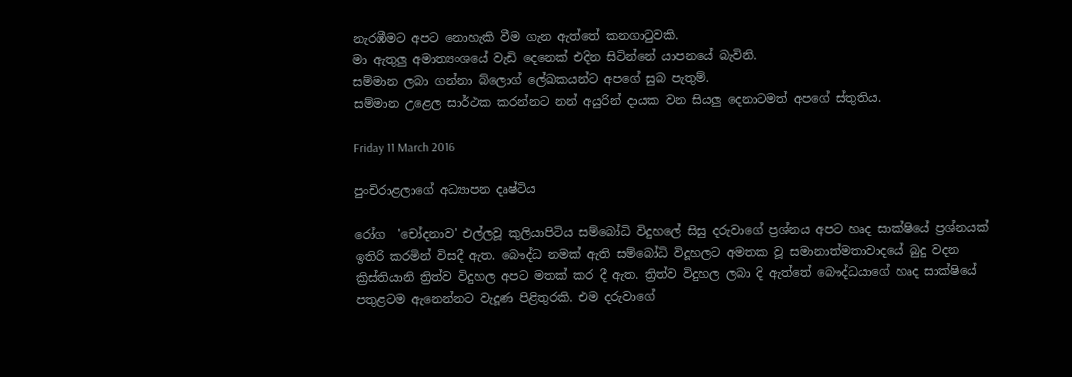නැර‍‍‍‍‍‍‍‍‍‍‍‍‍‍‍‍‍‍‍‍‍‍‍‍‍‍‍‍‍‍‍‍‍‍‍‍‍‍‍‍‍‍ඹීමට අපට නොහැකි වීම ගැන ඇත්තේ කනගාටුවකි.
මා ඇතුලු අමාත්‍යංශයේ වැඩි දෙනෙක් එදින සිටින්නේ යාපනයේ බැවිනි.
සම්මාන ලබා ගන්නා බ්ලොග් ලේඛකයන්ට අපගේ සුබ පැතුම්.
සම්මාන උළෙල සාර්ථක කරන්නට නන් අයුරින් දායක වන සියලු දෙනාටමත් අපගේ ස්තුතිය.

Friday 11 March 2016

පුංචිරාළලාගේ අධ්‍යාපන දෘෂ්ටිය

රෝග  'චෝදනාව' එල්ලවූ කුලියාපිටිය සම්බෝධි විදුහලේ සිසු දරුවාගේ ප්‍රශ්නය අපට හෘද සාක්ෂියේ ප්‍රශ්නයක් ඉතිරි කරමින් විසදී ඇත. බෞද්ධ නමක් ඇති සම්බෝධි විදූහලට අමතක වූ සමානාත්මතාවාදයේ බුදු වදන ක්‍රිස්තියානි ත්‍රිත්ව විදුහල අපට මතක් කර දී ඇත. ත්‍රිත්ව විදුහල ලබා දි ඇත්තේ බෞද්ධයාගේ හෘද සාක්ෂියේ පතුළටම ඇනෙන්නට වැදූණ පිළිතුරකි. එම දරුවාගේ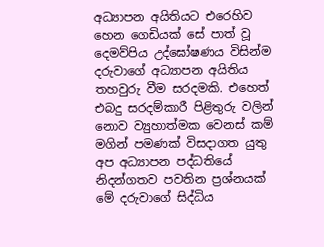අධ්‍යාපන අයිතියට එරෙහිව හෙන ගෙඩියක් සේ පාත් වූ දෙමව්පිය උද්ඝෝෂණය විසින්ම දරුවාගේ අධ්‍යාපන අයිතිය තහවුරු වීම සරදමකි. එහෙත් එබදු සරදම්කාරී පිළිතුරු වලින් නොව ව්‍යුහාත්මක වෙනස් කම් මගින් පමණක් විසදාගත යුතු අප අධ්‍යාපන පද්ධතියේ නිදන්ගතව පවතින ප්‍රශ්නයක් මේ දරුවාගේ සිද්ධිය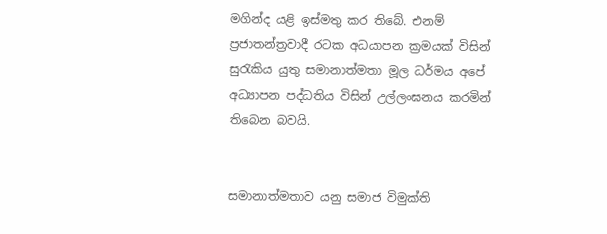මගින්ද යළි ඉස්මතු කර තිබේ. එනම් ප්‍රජාතන්ත්‍රවාදී රටක අධයාපන ක්‍රමයක් විසින් සුරැකිය යුතු සමානාත්මතා මූල ධර්මය අපේ අධ්‍යාපන පද්ධතිය විසින් උල්ලංඝනය කරමින් තිබෙන බවයි.


සමානාත්මතාව යනු සමාජ විමුක්ති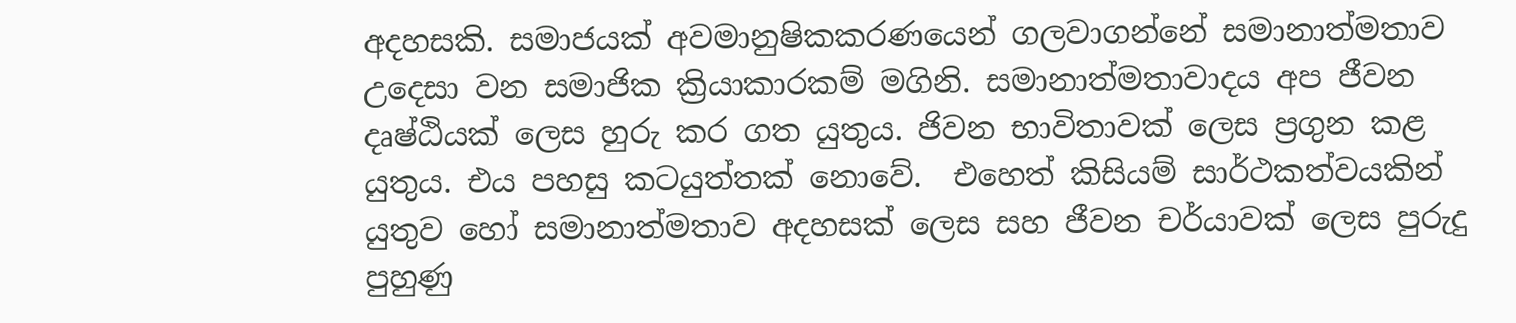අදහසකි. සමාජයක් අවමානුෂිකකරණයෙන් ගලවාගන්නේ සමානාත්මතාව උදෙසා වන සමාජික ක්‍රියාකාරකම් මගිනි. සමානාත්මතාවාදය අප ජීවන දෘෂ්ඨියක් ලෙස හුරු කර ගත යුතුය. ජිවන භාවිතාවක් ලෙස ප්‍රගුන කළ යුතුය. එය පහසු කටයුත්තක් නොවේ.  එහෙත් කිසියම් සාර්ථකත්වයකින් යුතුව හෝ සමානාත්මතාව අදහසක් ලෙස සහ ජීවන චර්යාවක් ලෙස පුරුදු පුහුණු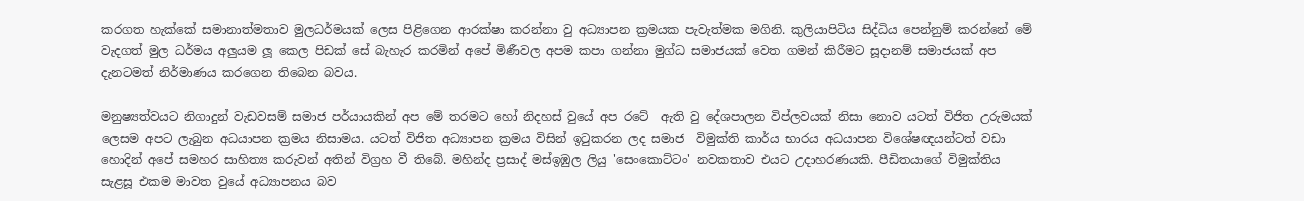කරගත හැක්කේ සමානාත්මතාව මුලධර්මයක් ලෙස පිළිගෙන ආරක්ෂා කරන්නා වු අධ්‍යාපන ක්‍රමයක පැවැත්මක මගිනි. කුලියාපිටිය සිද්ධිය පෙන්නුම් කරන්නේ මේ වැදගත් මුල ධර්මය අලුයම ලූ කෙල පිඩක් සේ බැහැර කරමින් අපේ මිණීවල අපම කපා ගන්නා මුග්ධ සමාජයක් වෙත ගමන් කිරීමට සූදානම් සමාජයක් අප දැනටමත් නිර්මාණය කරගෙන තිබෙන බවය.

මනුෂ්‍යත්වයට නිගාදුන් වැඩවසම් සමාජ පර්යායකින් අප මේ තරමට හෝ නිදහස් වුයේ අප රටේ  ඇති වු දේශපාලන විප්ලවයක් නිසා නොව යටත් විජිත උරුමයක්  ලෙසම අපට ලැබුන අධයාපන ක්‍රමය නිසාමය. යටත් විජිත අධ්‍යාපන ක්‍රමය විසින් ඉටුකරන ලද සමාජ  විමුක්ති කාර්ය භාරය අධයාපන විශේෂඥයන්ටත් වඩා හොදින් අපේ සමහර සාහිත්‍ය කරුවන් අතින් විග්‍රහ වී තිබේ. මහින්ද ප්‍රසාද් මස්ඉඹුල ලියු 'සෙංකොට්ටං' නවකතාව එයට උදාහරණයකි. පීඩිතයාගේ විමුක්තිය සැළසූ එකම මාවත වුයේ අධ්‍යාපනය බව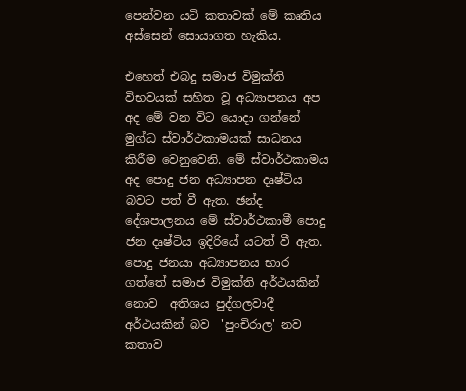පෙන්වන යටි කතාවක් මේ කෘතිය අස්සෙන් සොයාගත හැකිය.

එහෙත් එබදු සමාජ විමුක්ති විභවයක් සහිත වූ අධ්‍යාපනය අප අද මේ වන විට යොදා ගන්නේ මුග්ධ ස්වාර්ථකාමයක් සාධනය කිරීම වෙනුවෙනි. මේ ස්වාර්ථකාමය අද පොදු ජන අධ්‍යාපන දෘෂ්ටිය බවට පත් වී ඇත. ඡන්ද දේශපාලනය මේ ස්වාර්ථකාමී පොදු ජන දෘෂ්ටිය ඉදිරියේ යටත් වී ඇත. පොදු ජනයා අධ්‍යාපනය භාර ගත්තේ සමාජ විමුක්ති අර්ථයකින් නොව  අතිශය පුද්ගලවාදී අර්ථයකින් බව  'පුංචිරාල' නව කතාව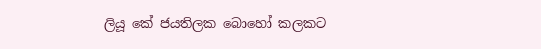ලියූ කේ ජයතිලක බොහෝ කලකට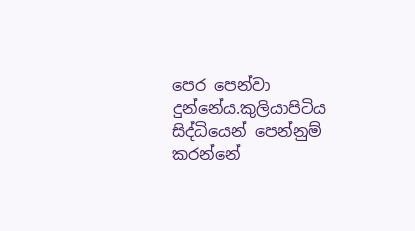පෙර පෙන්වා දුන්නේය.කුලියාපිටිය සිද්ධියෙන් පෙන්නුම් කරන්නේ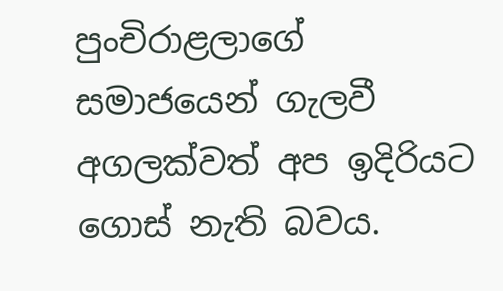පුංචිරාළලාගේ සමාජයෙන් ගැලවී අගලක්වත් අප ඉදිරියට ගොස් නැති බවය.